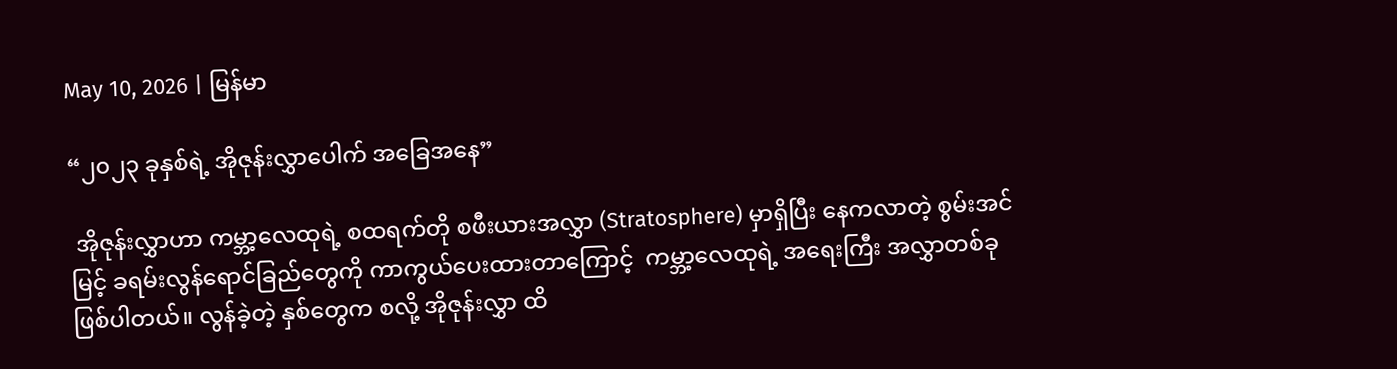May 10, 2026 | မြန်မာ

“၂၀၂၃ ခုနှစ်ရဲ့ အိုဇုန်းလွှာပေါက် အခြေအနေ”

 အိုဇုန်းလွှာဟာ ကမ္ဘာ့လေထုရဲ့ စထရက်တို စဖီးယားအလွှာ (Stratosphere) မှာရှိပြီး နေကလာတဲ့ စွမ်းအင်မြင့် ခရမ်းလွန်ရောင်ခြည်တွေကို ကာကွယ်ပေးထားတာကြောင့်  ကမ္ဘာ့လေထုရဲ့ အရေးကြီး အလွှာတစ်ခု ဖြစ်ပါတယ်။ လွန်ခဲ့တဲ့ နှစ်တွေက စလို့ အိုဇုန်းလွှာ ထိ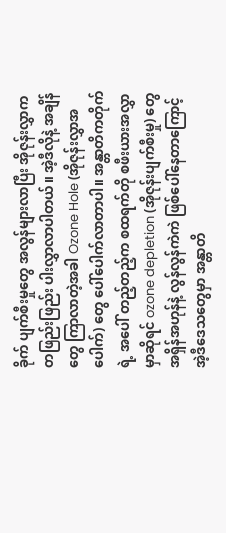ခိုက် ပျက်စီးမှုတွေ အလွန်များလာပြီး အိုဇုန်းလွှာက တဖြည်းဖြည်း ပါးလွှာလာပါတယ်။ အဲ့ဒီလိုနဲ့ အချိန်တွေ ကြာလာတဲ့အခါ Ozone Hole (အိုဇုန်းလွှာအပေါက်) တွေ ပေါ်ပေါက်လာတာပါ။ အန္တာတိကတိုက်ရဲ့ အပေါ် တည့်တည့်က စထရက်တို စဖီးယားအလွှာ မှာဆိုရင် ozone depletion (အိုဇုန်းပျက်စီးမှု) တွေ အရှိန်အဟုန်နဲ့ လွန်လွန်ကဲကဲ ဖြစ်ပေါ်နေတာကြောင့် အဲ့ဒီဒေသတွေမှာ အန္တာတိ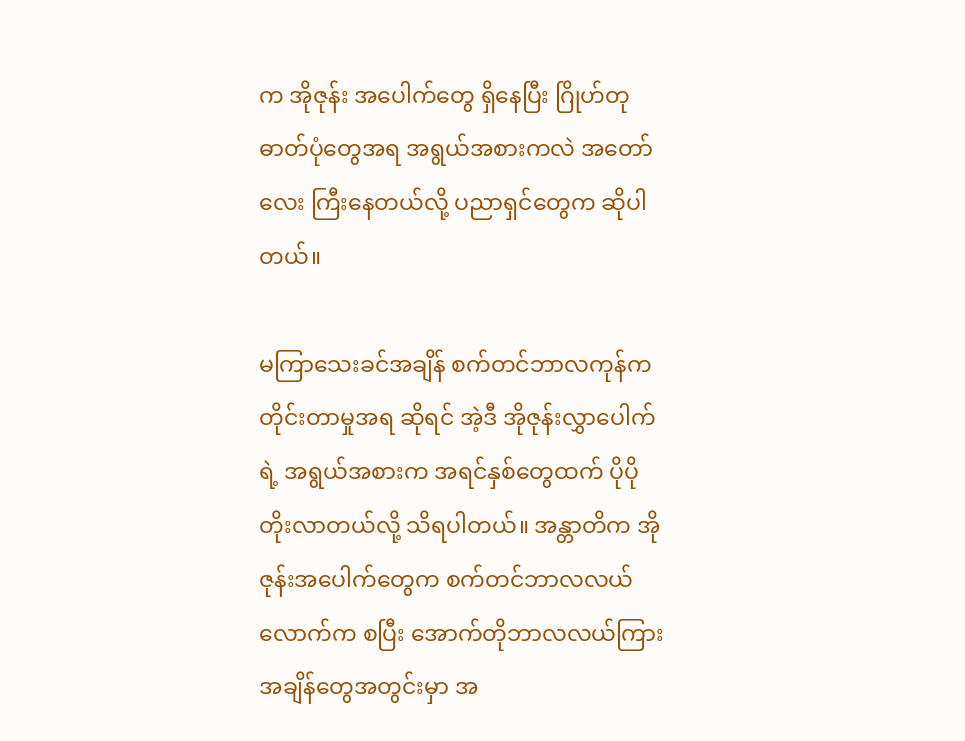က အိုဇုန်း အပေါက်တွေ ရှိနေပြီး ဂြိုဟ်တုဓာတ်ပုံတွေအရ အရွယ်အစားကလဲ အတော်လေး ကြီးနေတယ်လို့ ပညာရှင်တွေက ဆိုပါတယ်။

မကြာသေးခင်အချိန် စက်တင်ဘာလကုန်က တိုင်းတာမှုအရ ဆိုရင် အဲ့ဒီ အိုဇုန်းလွှာပေါက်ရဲ့ အရွယ်အစားက အရင်နှစ်တွေထက် ပိုပို တိုးလာတယ်လို့ သိရပါတယ်။ အန္တာတိက အိုဇုန်းအပေါက်တွေက စက်တင်ဘာလလယ်လောက်က စပြီး အောက်တိုဘာလလယ်ကြား အချိန်တွေအတွင်းမှာ အ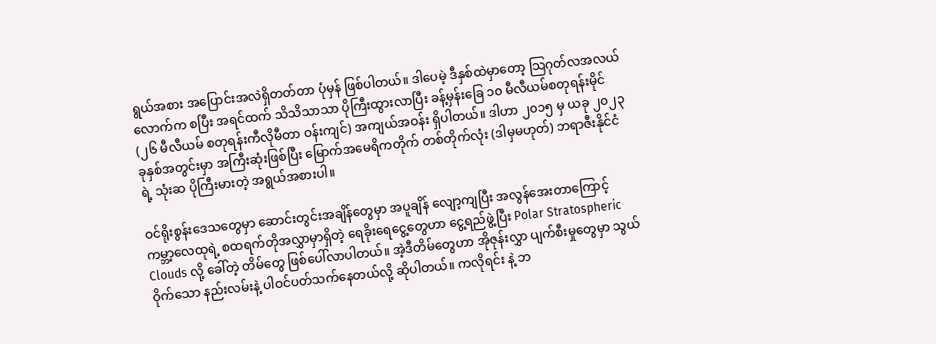ရွယ်အစား အပြောင်းအလဲရှိတတ်တာ ပုံမှန် ဖြစ်ပါတယ်။ ဒါပေမဲ့ ဒီနှစ်ထဲမှာတော့ သြဂုတ်လအလယ်လောက်က စပြီး အရင်ထက် သိသိသာသာ ပိုကြီးထွားလာပြီး ခန့်မှန်းခြေ ၁၀ မီလီယမ်စတုရန်းမိုင် (၂၆ မီလီယမ် စတုရန်းကီလိုမီတာ ဝန်းကျင်) အကျယ်အဝန်း ရှိပါတယ်။ ဒါဟာ ၂၀၁၅ မှ ယခု ၂၀၂၃ ခုနှစ်အတွင်းမှာ အကြီးဆုံးဖြစ်ပြီး မြောက်အမေရိကတိုက် တစ်တိုက်လုံး (ဒါမှမဟုတ်) ဘရာဇီးနိုင်ငံရဲ့ သုံးဆ ပိုကြီးမားတဲ့ အရွယ်အစားပါ။

ဝင်ရိုးစွန်းဒေသတွေမှာ ဆောင်းတွင်းအချိန်တွေမှာ အပူချိန် လျော့ကျပြီး‌ အလွန်အေးတာ‌ကြောင့် ကမ္ဘာ့လေထုရဲ့ စထရက်တိုအလွှာမှာရှိတဲ့ ရေခိုးရေငွေ့တွေဟာ ငွေ့ရည်ဖွဲ့ပြီး Polar Stratospheric Clouds လို့ ခေါ်တဲ့ တိမ်တွေ ဖြစ်ပေါ်လာပါတယ်။ အဲ့ဒီတိမ်တွေဟာ အိုဇုန်းလွှာ ပျက်စီးမှုတွေမှာ သွယ်ဝိုက်သော နည်းလမ်းနဲ့ ပါဝင်ပတ်သက်နေတယ်လို့ ဆိုပါတယ်။ ကလိုရင်း နဲ့ ဘ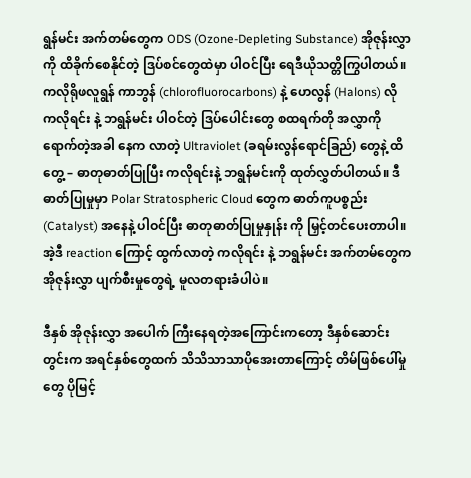ရွန်မင်း အက်တမ်တွေက ODS (Ozone-Depleting Substance) အိုဇုန်းလွှာကို ထိခိုက်စေနိုင်တဲ့ ဒြပ်စင်တွေထဲမှာ ပါဝင်ပြီး ရေဒီယိုသတ္တိကြွပါတယ်။ ကလိုရိုဖလူရွန် ကာဘွန် (chlorofluorocarbons) နဲ့ ဟေလွန် (Halons) လို ကလိုရင်း နဲ့ ဘရွန်မင်း ပါဝင်တဲ့ ဒြပ်ပေါင်းတွေ စထရက်တို အလွှာကို ရောက်တဲ့အခါ နေက လာတဲ့ Ultraviolet (ခရမ်းလွန်ရောင်ခြည်) တွေနဲ့ ထိတွေ့ – ဓာတုဓာတ်ပြုပြီး ကလိုရင်းနဲ့ ဘရွန်မင်းကို ထုတ်လွှတ်ပါတယ်။ ဒီ ဓာတ်ပြုမှုမှာ Polar Stratospheric Cloud တွေက ဓာတ်ကူပစ္စည်း (Catalyst) အနေနဲ့ ပါဝင်ပြီး ဓာတုဓာတ်ပြုမှုနှုန်း ကို မြှင့်တင်ပေးတာပါ။ အဲ့ဒီ reaction ကြောင့် ထွက်လာတဲ့ ကလိုရင်း နဲ့ ဘရွန်မင်း အက်တမ်တွေက အိုဇုန်းလွှာ ပျက်စီးမှု‌တွေရဲ့ မူလတရားခံပါပဲ။

ဒီနှစ် အိုဇုန်းလွှာ အပေါက် ကြီးနေရတဲ့အကြောင်းကတော့ ဒီနှစ်ဆောင်းတွင်းက အရင်နှစ်တွေထက် သိသိသာသာပိုအေးတာကြောင့် တိမ်ဖြစ်ပေါ်မှုတွေ ပိုမြင့်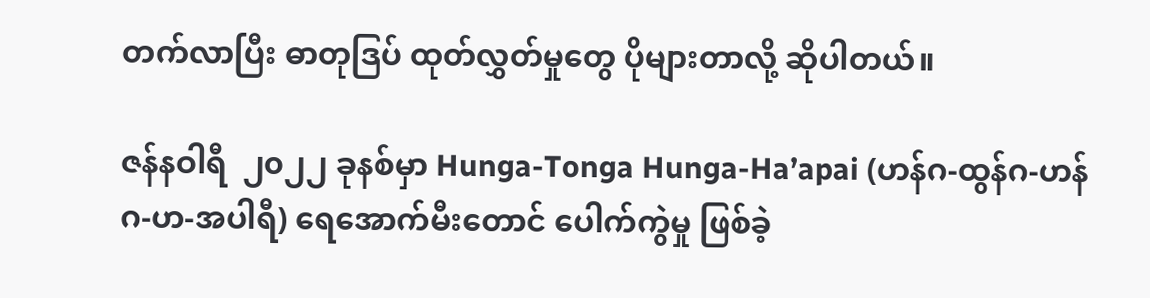တက်လာပြီး ဓာတုဒြပ် ထုတ်လွှတ်မှုတွေ ပိုများတာလို့ ဆိုပါတယ်။

ဇန်နဝါရီ  ၂၀၂၂ ခုနစ်မှာ Hunga-Tonga Hunga-Ha’apai (ဟန်ဂ-ထွန်ဂ-ဟန်ဂ-ဟ-အပါရီ) ရေအောက်မီးတောင် ပေါက်ကွဲမှု ဖြစ်ခဲ့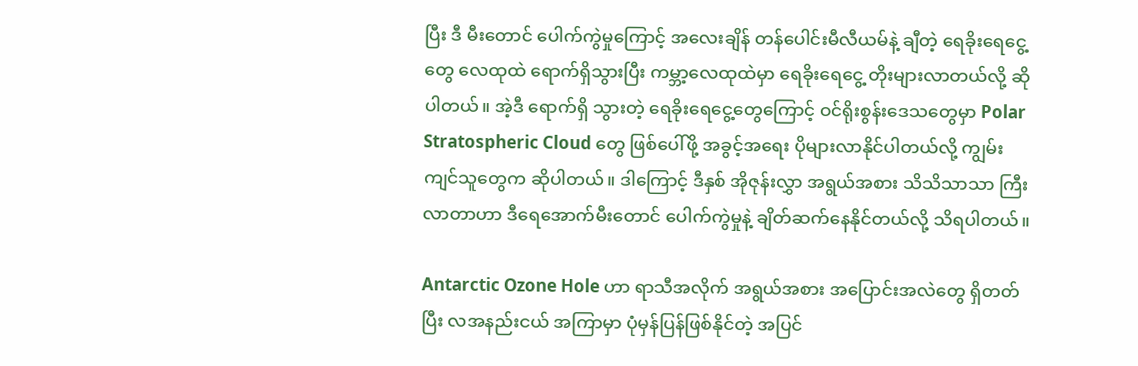ပြီး ဒီ မီးတောင် ပေါက်ကွဲမှုကြောင့် အလေးချိန် တန်ပေါင်းမီလီယမ်နဲ့ ချီတဲ့ ရေခိုးရေငွေ့တွေ လေထုထဲ ရောက်ရှိသွားပြီး ကမ္ဘာ့လေထုထဲမှာ ရေခိုးရေငွေ့ တိုးများလာတယ်လို့ ဆိုပါတယ်။ အဲ့ဒီ ရောက်ရှိ သွားတဲ့ ရေခိုးရေငွေ့တွေကြောင့် ဝင်ရိုးစွန်းဒေသတွေမှာ Polar Stratospheric Cloud တွေ ဖြစ်ပေါ်ဖို့ အခွင့်အရေး ပိုများလာနိုင်ပါတယ်လို့ ကျွမ်းကျင်သူတွေက ဆိုပါတယ်။ ဒါကြောင့် ဒီနှစ် အိုဇုန်းလွှာ အရွယ်အစား သိသိသာသာ ကြီးလာတာဟာ ဒီရေအောက်မီးတောင် ပေါက်ကွဲမှုနဲ့ ချိတ်ဆက်နေနိုင်တယ်လို့ သိရပါတယ်။

Antarctic Ozone Hole ဟာ ရာသီအလိုက် အရွယ်အစား အပြောင်းအလဲတွေ ရှိတတ်ပြီး လအနည်းငယ် အကြာမှာ ပုံမှန်ပြန်ဖြစ်နိုင်တဲ့ အပြင်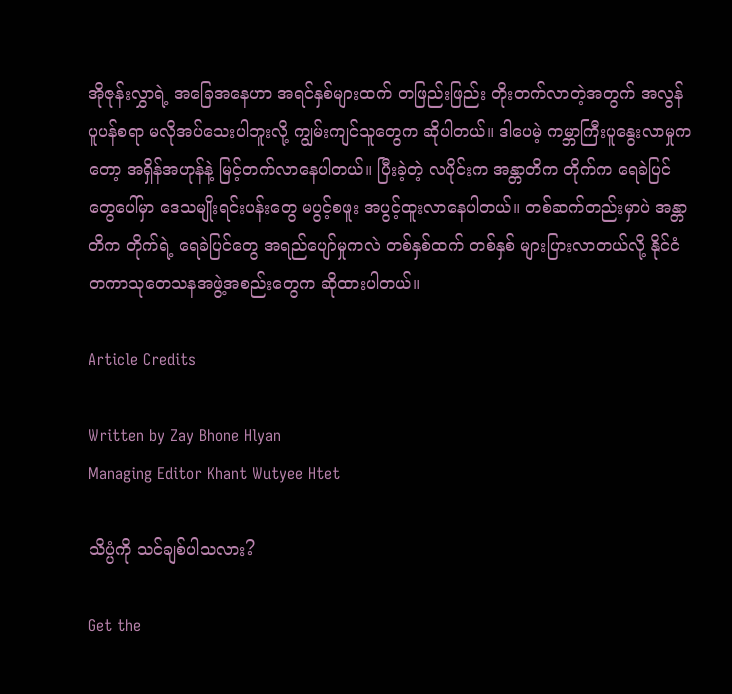အိုဇုန်းလွှာရဲ့ အခြေအနေဟာ အရင်နှစ်များထက် တဖြည်းဖြည်း တိုးတက်လာတဲ့အတွက် အလွန်ပူပန်စရာ မလိုအပ်‌သေးပါဘူးလို့ ကျွမ်းကျင်သူတွေက ဆိုပါတယ်။ ဒါပေမဲ့ ကမ္ဘာကြီးပူနွေးလာမှုကတော့ အရှိန်အဟုန်နဲ့ မြင့်တက်လာနေပါတယ်။ ပြီးခဲ့တဲ့ လပိုင်းက အန္တာတိက တိုက်က ရေခဲပြင်တွေပေါ်မှာ ဒေသမျိုးရင်းပန်းတွေ မပွင့်စဖူး အပွင့်ထူးလာနေပါတယ်။ တစ်ဆက်တည်းမှာပဲ အန္တာတိက တိုက်ရဲ့ ရေခဲပြင်တွေ အရည်ပျော်မှုကလဲ တစ်နှစ်ထက် တစ်နှစ် များပြားလာတယ်လို့ နိုင်ငံတကာသုတေသနအဖွဲ့အစည်းတွေက ဆိုထားပါတယ်။

Article Credits

Written by Zay Bhone Hlyan
Managing Editor Khant Wutyee Htet

သိပ္ပံကို သင်ချစ်ပါသလား?

Get the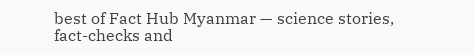best of Fact Hub Myanmar — science stories, fact-checks and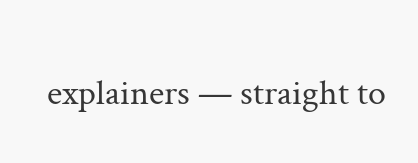explainers — straight to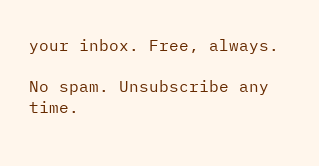your inbox. Free, always.

No spam. Unsubscribe any time.